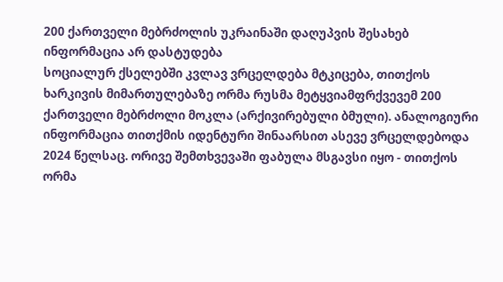200 ქართველი მებრძოლის უკრაინაში დაღუპვის შესახებ ინფორმაცია არ დასტუდება
სოციალურ ქსელებში კვლავ ვრცელდება მტკიცება, თითქოს ხარკივის მიმართულებაზე ორმა რუსმა მეტყვიამფრქვევემ 200 ქართველი მებრძოლი მოკლა (არქივირებული ბმული). ანალოგიური ინფორმაცია თითქმის იდენტური შინაარსით ასევე ვრცელდებოდა 2024 წელსაც. ორივე შემთხვევაში ფაბულა მსგავსი იყო - თითქოს ორმა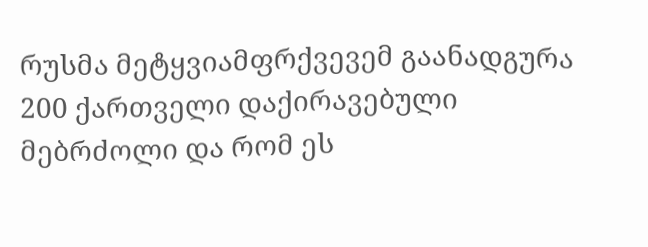რუსმა მეტყვიამფრქვევემ გაანადგურა 200 ქართველი დაქირავებული მებრძოლი და რომ ეს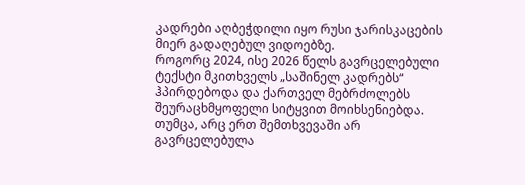კადრები აღბეჭდილი იყო რუსი ჯარისკაცების მიერ გადაღებულ ვიდოებზე.
როგორც 2024, ისე 2026 წელს გავრცელებული ტექსტი მკითხველს „საშინელ კადრებს“ ჰპირდებოდა და ქართველ მებრძოლებს შეურაცხმყოფელი სიტყვით მოიხსენიებდა. თუმცა, არც ერთ შემთხვევაში არ გავრცელებულა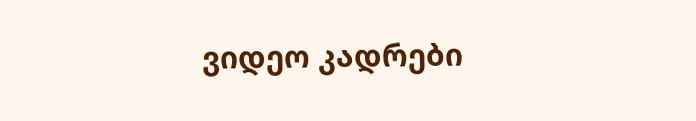ვიდეო კადრები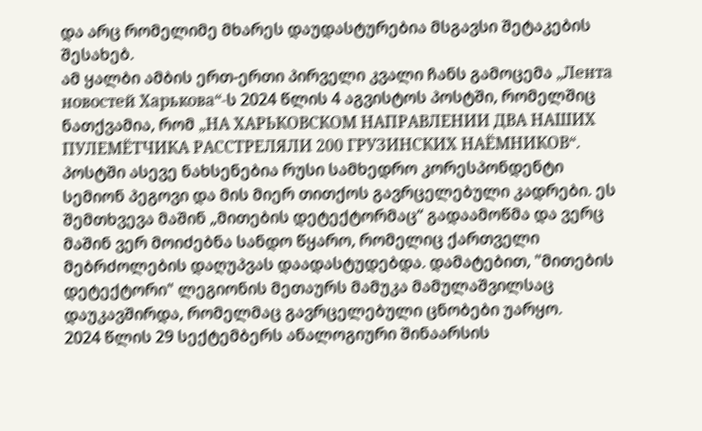და არც რომელიმე მხარეს დაუდასტურებია მსგავსი შეტაკების შესახებ.
ამ ყალბი ამბის ერთ-ერთი პირველი კვალი ჩანს გამოცემა „Лента новостей Харькова“-ს 2024 წლის 4 აგვისტოს პოსტში, რომელშიც ნათქვამია, რომ „НА ХАРЬКОВСКОМ НАПРАВЛЕНИИ ДВА НАШИХ ПУЛЕМЁТЧИКА РАССТРЕЛЯЛИ 200 ГРУЗИНСКИХ НАЁМНИКОВ“. პოსტში ასევე ნახსენებია რუსი სამხედრო კორესპონდენტი სემიონ პეგოვი და მის მიერ თითქოს გავრცელებული კადრები. ეს შემთხვევა მაშინ „მითების დეტექტორმაც“ გადაამოწმა და ვერც მაშინ ვერ მოიძებნა სანდო წყარო, რომელიც ქართველი მებრძოლების დაღუპვას დაადასტუდებდა. დამატებით, "მითების დეტექტორი" ლეგიონის მეთაურს მამუკა მამულაშვილსაც დაუკავშირდა, რომელმაც გავრცელებული ცნობები უარყო.
2024 წლის 29 სექტემბერს ანალოგიური შინაარსის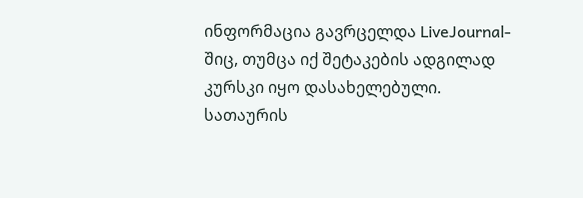ინფორმაცია გავრცელდა LiveJournal-შიც, თუმცა იქ შეტაკების ადგილად კურსკი იყო დასახელებული. სათაურის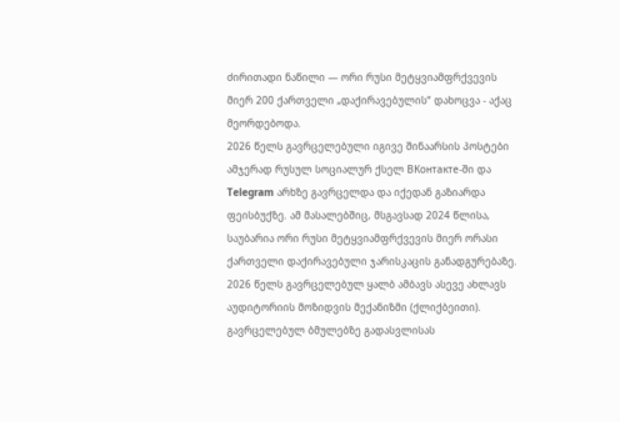ძირითადი ნაწილი — ორი რუსი მეტყვიამფრქვევის მიერ 200 ქართველი „დაქირავებულის“ დახოცვა - აქაც მეორდებოდა.
2026 წელს გავრცელებული იგივე შინაარსის პოსტები ამჯერად რუსულ სოციალურ ქსელ ВКонтакте-ში და Telegram არხზე გავრცელდა და იქედან გაზიარდა ფეისბუქზე. ამ მასალებშიც, მსგავსად 2024 წლისა, საუბარია ორი რუსი მეტყვიამფრქვევის მიერ ორასი ქართველი დაქირავებული ჯარისკაცის განადგურებაზე.
2026 წელს გავრცელებულ ყალბ ამბავს ასევე ახლავს აუდიტორიის მოზიდვის მექანიზმი (ქლიქბეითი). გავრცელებულ ბმულებზე გადასვლისას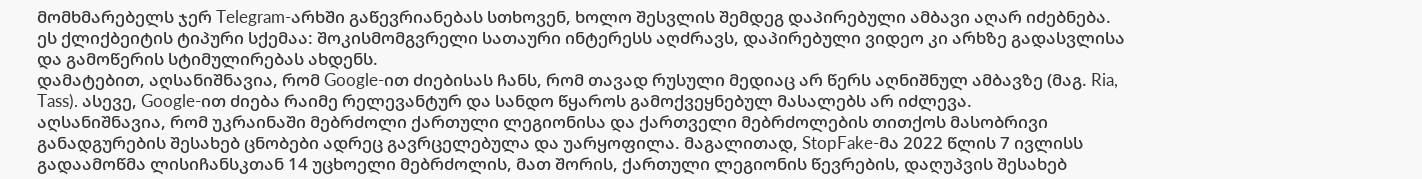მომხმარებელს ჯერ Telegram-არხში გაწევრიანებას სთხოვენ, ხოლო შესვლის შემდეგ დაპირებული ამბავი აღარ იძებნება. ეს ქლიქბეიტის ტიპური სქემაა: შოკისმომგვრელი სათაური ინტერესს აღძრავს, დაპირებული ვიდეო კი არხზე გადასვლისა და გამოწერის სტიმულირებას ახდენს.
დამატებით, აღსანიშნავია, რომ Google-ით ძიებისას ჩანს, რომ თავად რუსული მედიაც არ წერს აღნიშნულ ამბავზე (მაგ. Ria, Tass). ასევე, Google-ით ძიება რაიმე რელევანტურ და სანდო წყაროს გამოქვეყნებულ მასალებს არ იძლევა.
აღსანიშნავია, რომ უკრაინაში მებრძოლი ქართული ლეგიონისა და ქართველი მებრძოლების თითქოს მასობრივი განადგურების შესახებ ცნობები ადრეც გავრცელებულა და უარყოფილა. მაგალითად, StopFake-მა 2022 წლის 7 ივლისს გადაამოწმა ლისიჩანსკთან 14 უცხოელი მებრძოლის, მათ შორის, ქართული ლეგიონის წევრების, დაღუპვის შესახებ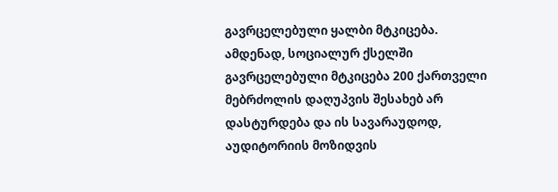გავრცელებული ყალბი მტკიცება.
ამდენად, სოციალურ ქსელში გავრცელებული მტკიცება 200 ქართველი მებრძოლის დაღუპვის შესახებ არ დასტურდება და ის სავარაუდოდ, აუდიტორიის მოზიდვის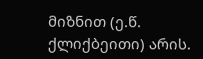მიზნით (ე.წ. ქლიქბეითი) არის.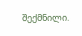შექმნილი.